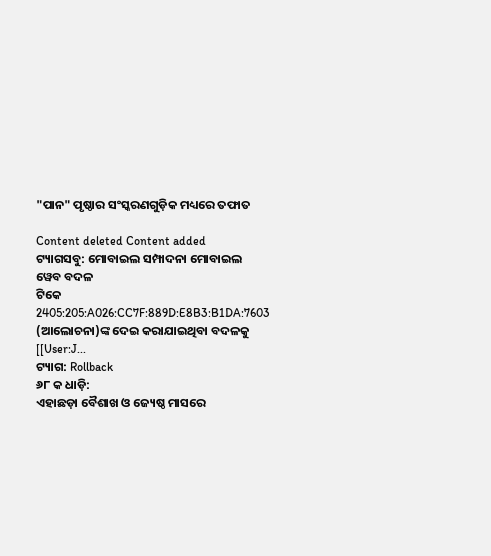"ପାନ" ପୃଷ୍ଠାର ସଂସ୍କରଣ‌ଗୁଡ଼ିକ ମଧ୍ୟରେ ତଫାତ

Content deleted Content added
ଟ୍ୟାଗସବୁ: ମୋବାଇଲ ସମ୍ପାଦନା ମୋବାଇଲ ୱେବ ବଦଳ
ଟିକେ 2405:205:A026:CC7F:889D:E8B3:B1DA:7603 (ଆଲୋଚନା)ଙ୍କ ଦେଇ କରାଯାଇଥିବା ବଦଳକୁ [[User:J...
ଟ୍ୟାଗ: Rollback
୬୮ କ ଧାଡ଼ି:
ଏହାଛଡ଼ା ବୈଶାଖ ଓ ଜ୍ୟେଷ୍ଠ ମାସରେ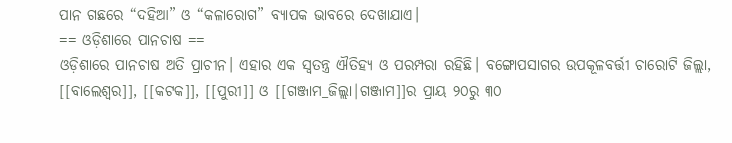ପାନ ଗଛରେ “ଦହିଆ” ଓ “କଳାରୋଗ” ବ୍ୟାପକ ଭାବରେ ଦେଖାଯାଏ।
== ଓଡ଼ିଶାରେ ପାନଚାଷ ==
ଓଡ଼ିଶାରେ ପାନଚାଷ ଅତି ପ୍ରାଚୀନ। ଏହାର ଏକ ସ୍ୱତନ୍ତ୍ର ଐତିହ୍ୟ ଓ ପରମ୍ପରା ରହିଛି। ବଙ୍ଗୋପସାଗର ଉପକୂଳବର୍ତ୍ତୀ ଚାରୋଟି ଜିଲ୍ଲା, [[ବାଲେଶ୍ୱର]], [[କଟକ]], [[ପୁରୀ]] ଓ [[ଗଞ୍ଜାମ_ଜିଲ୍ଲା|ଗଞ୍ଜାମ]]ର ପ୍ରାୟ ୨୦ରୁ ୩୦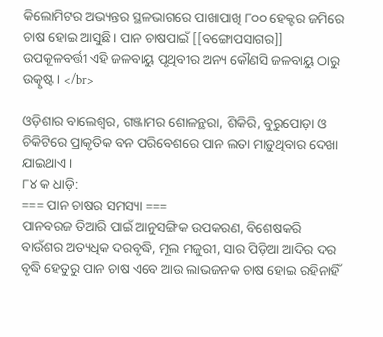କିଲୋମିଟର ଅଭ୍ୟନ୍ତର ସ୍ଥଳଭାଗରେ ପାଖାପାଖି ୮୦୦ ହେକ୍ଟର ଜମିରେ ଚାଷ ହୋଇ ଆସୁଛି। ପାନ ଚାଷପାଇଁ [[ବଙ୍ଗୋପସାଗର]] ଉପକୂଳବର୍ତ୍ତୀ ଏହି ଜଳବାୟୁ ପୃଥିବୀର ଅନ୍ୟ କୌଣସି ଜଳବାୟୁ ଠାରୁ ଉତ୍କୃଷ୍ଟ। </br>

ଓଡ଼ିଶାର ବାଲେଶ୍ୱର, ଗଞ୍ଜାମର ଶୋଳନ୍ଥରା, ଶିକିରି, ବୁରୁପୋଡ଼ା ଓ ଚିକିଟିରେ ପ୍ରାକୃତିକ ବନ ପରିବେଶରେ ପାନ ଲତା ମାଡ଼ୁଥିବାର ଦେଖା ଯାଇଥାଏ।
୮୪ କ ଧାଡ଼ି:
=== ପାନ ଚାଷର ସମସ୍ୟା ===
ପାନବରଜ ତିଆରି ପାଇଁ ଆନୁସଙ୍ଗିକ ଉପକରଣ, ବିଶେଷକରି ବାଉଁଶର ଅତ୍ୟଧିକ ଦରବୃଦ୍ଧି, ମୂଲ ମଜୁରୀ, ସାର ପିଡ଼ିଆ ଆଦିର ଦର ବୃଦ୍ଧି ହେତୁରୁ ପାନ ଚାଷ ଏବେ ଆଉ ଲାଭଜନକ ଚାଷ ହୋଇ ରହିନାହିଁ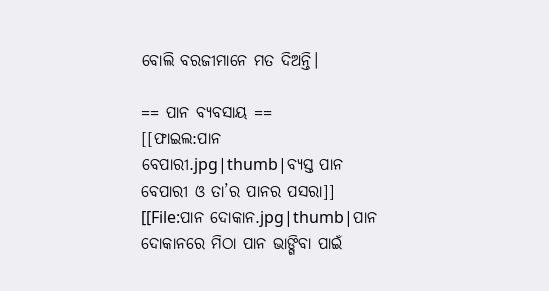ବୋଲି ବରଜୀମାନେ ମତ ଦିଅନ୍ତି।

== ପାନ ବ୍ୟବସାୟ ==
[[ଫାଇଲ:ପାନ ବେପାରୀ.jpg|thumb|ବ୍ୟସ୍ତ ପାନ ବେପାରୀ ଓ ତା’ର ପାନର ପସରା]]
[[File:ପାନ ଦୋକାନ.jpg|thumb|ପାନ ଦୋକାନରେ ମିଠା ପାନ ଭାଙ୍ଗିବା ପାଇଁ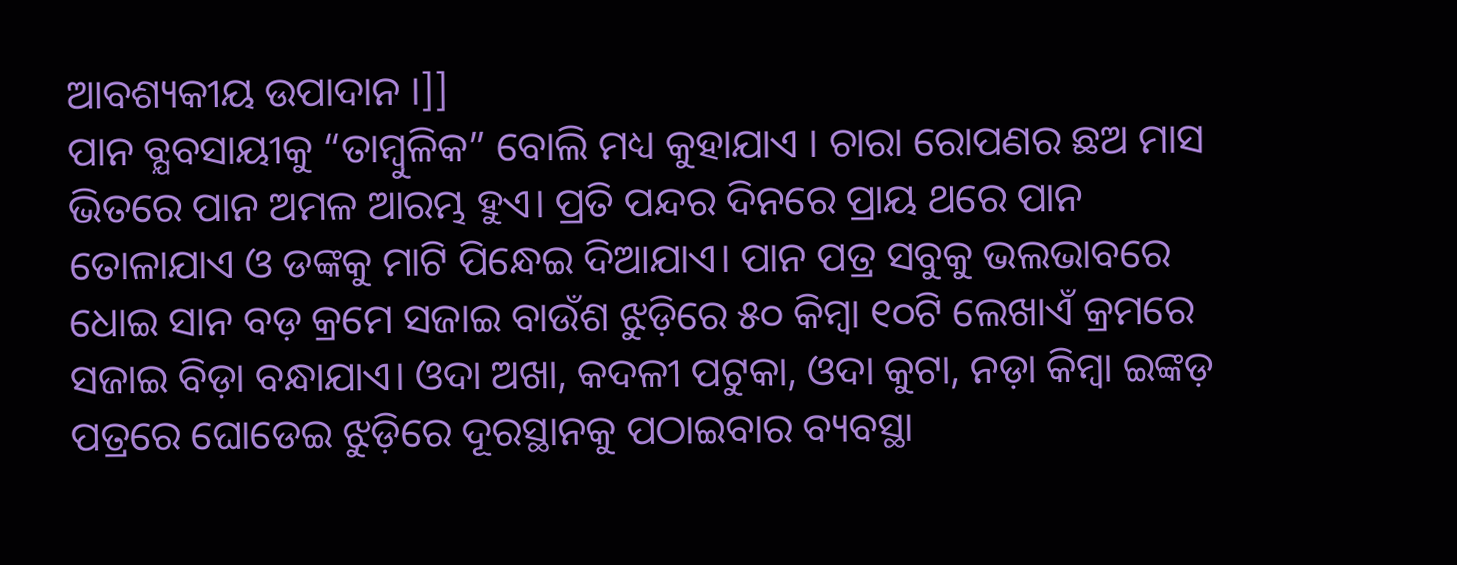ଆବଶ୍ୟକୀୟ ଉପାଦାନ ।]]
ପାନ ବ୍ଯବସାୟୀକୁ “ତାମ୍ବୁଳିକ” ବୋଲି ମଧ୍ୟ କୁହାଯାଏ । ଚାରା ରୋପଣର ଛଅ ମାସ ଭିତରେ ପାନ ଅମଳ ଆରମ୍ଭ ହୁଏ। ପ୍ରତି ପନ୍ଦର ଦିନରେ ପ୍ରାୟ ଥରେ ପାନ ତୋଳାଯାଏ ଓ ଡଙ୍କକୁ ମାଟି ପିନ୍ଧେଇ ଦିଆଯାଏ। ପାନ ପତ୍ର ସବୁକୁ ଭଲଭାବରେ ଧୋଇ ସାନ ବଡ଼ କ୍ରମେ ସଜାଇ ବାଉଁଶ ଝୁଡ଼ିରେ ୫୦ କିମ୍ବା ୧୦ଟି ଲେଖାଏଁ କ୍ରମରେ ସଜାଇ ବିଡ଼ା ବନ୍ଧାଯାଏ। ଓଦା ଅଖା, କଦଳୀ ପଟୁକା, ଓଦା କୁଟା, ନଡ଼ା କିମ୍ବା ଇଙ୍କଡ଼ ପତ୍ରରେ ଘୋଡେଇ ଝୁଡ଼ିରେ ଦୂରସ୍ଥାନକୁ ପଠାଇବାର ବ୍ୟବସ୍ଥା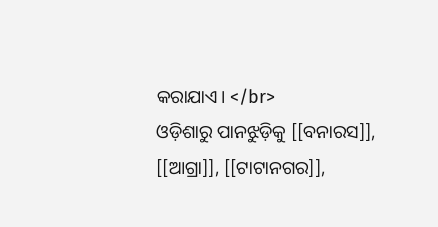କରାଯାଏ। </br>
ଓଡ଼ିଶାରୁ ପାନଝୁଡ଼ିକୁ [[ବନାରସ]], [[ଆଗ୍ରା]], [[ଟାଟାନଗର]],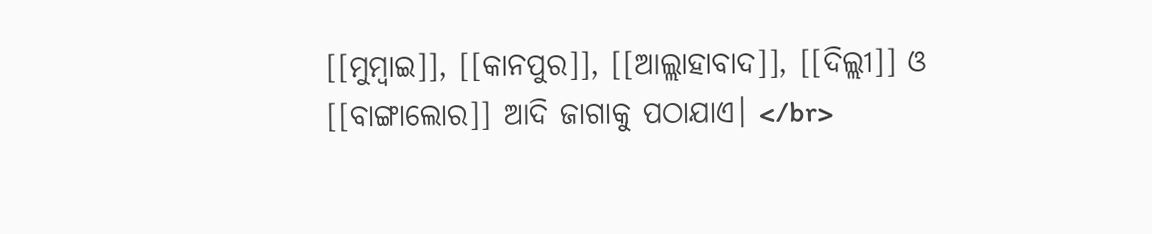[[ମୁମ୍ବାଇ]], [[କାନପୁର]], [[ଆଲ୍ଲାହାବାଦ]], [[ଦିଲ୍ଲୀ]] ଓ [[ବାଙ୍ଗାଲୋର]] ଆଦି ଜାଗାକୁ ପଠାଯାଏ। </br>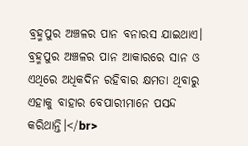ବ୍ରହ୍ମପୁର ଅଞ୍ଚଳର ପାନ ବନାରସ ଯାଇଥାଏ। ବ୍ରହ୍ମପୁର ଅଞ୍ଚଳର ପାନ ଆକାରରେ ସାନ ଓ ଏଥିରେ ଅଧିକଦିନ ରହିବାର କ୍ଷମତା ଥିବାରୁ ଏହାକୁ ବାହାର ବେପାରୀମାନେ ପସନ୍ଦ କରିଥାନ୍ତି।</br>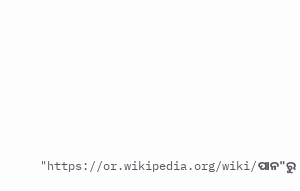"https://or.wikipedia.org/wiki/ପାନ"ରୁ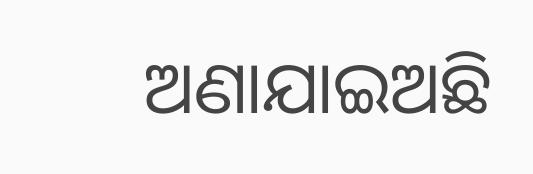ଅଣାଯାଇଅଛି